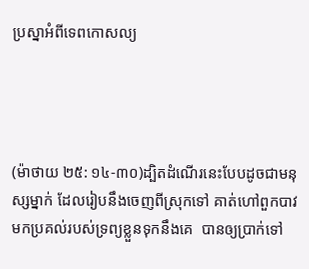ប្រស្នាអំពីទេពកោសល្យ




(ម៉ាថាយ ២៥: ១៤-៣០)ដ្បិតដំណើរនេះបែបដូចជាមនុស្សម្នាក់ ដែលរៀបនឹងចេញពីស្រុកទៅ គាត់ហៅពួកបាវមកប្រគល់របស់ទ្រព្យខ្លួនទុកនឹងគេ  បានឲ្យប្រាក់ទៅ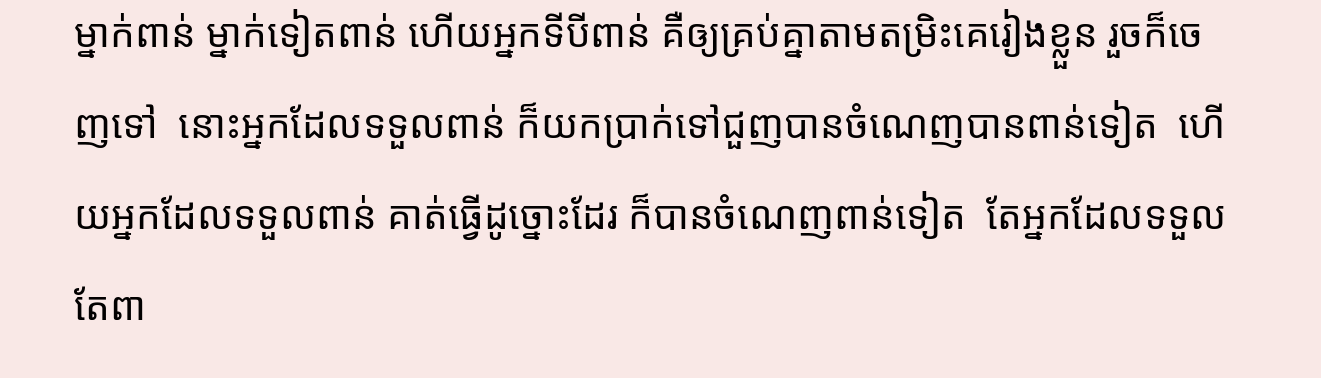ម្នាក់ពាន់ ម្នាក់ទៀតពាន់ ហើយអ្នកទីបីពាន់ គឺឲ្យគ្រប់គ្នាតាមតម្រិះគេរៀងខ្លួន រួចក៏ចេញទៅ  នោះអ្នកដែលទទួលពាន់ ក៏យកប្រាក់ទៅជួញបានចំណេញបានពាន់ទៀត  ហើយអ្នកដែលទទួលពាន់ គាត់ធ្វើដូច្នោះដែរ ក៏បានចំណេញពាន់ទៀត  តែអ្នកដែលទទួលតែពា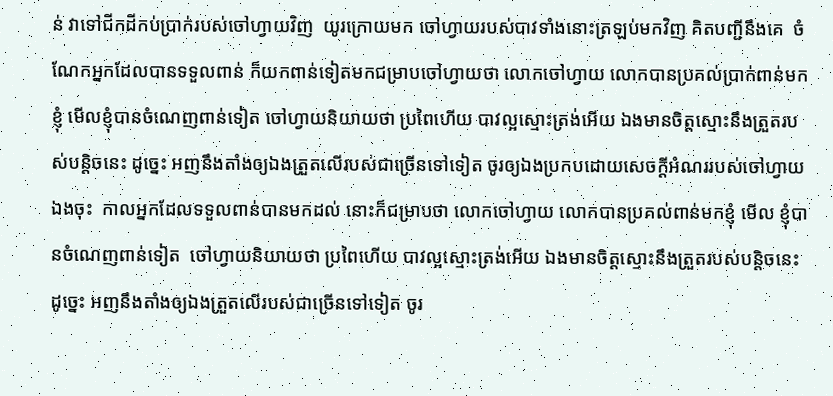ន់ វាទៅជីកដីកប់ប្រាក់របស់ចៅហ្វាយវិញ  យូរក្រោយមក ចៅហ្វាយរបស់បាវទាំងនោះត្រឡប់មកវិញ គិតបញ្ជីនឹងគេ  ចំណែកអ្នកដែលបានទទួលពាន់ ក៏យកពាន់ទៀតមកជម្រាបចៅហ្វាយថា លោកចៅហ្វាយ លោកបានប្រគល់ប្រាក់ពាន់មកខ្ញុំ មើលខ្ញុំបានចំណេញពាន់ទៀត ចៅហ្វាយនិយាយថា ប្រពៃហើយ បាវល្អស្មោះត្រង់អើយ ឯងមានចិត្តស្មោះនឹងត្រួតរបស់បន្តិចនេះ ដូច្នេះ អញនឹងតាំងឲ្យឯងត្រួតលើរបស់ជាច្រើនទៅទៀត ចូរឲ្យឯងប្រកបដោយសេចក្ដីអំណររបស់ចៅហ្វាយឯងចុះ  កាលអ្នកដែលទទួលពាន់បានមកដល់ នោះក៏ជម្រាបថា លោកចៅហ្វាយ លោកបានប្រគល់ពាន់មកខ្ញុំ មើល ខ្ញុំបានចំណេញពាន់ទៀត  ចៅហ្វាយនិយាយថា ប្រពៃហើយ បាវល្អស្មោះត្រង់អើយ ឯងមានចិត្តស្មោះនឹងត្រួតរបស់បន្តិចនេះ ដូច្នេះ អញនឹងតាំងឲ្យឯងត្រួតលើរបស់ជាច្រើនទៅទៀត ចូរ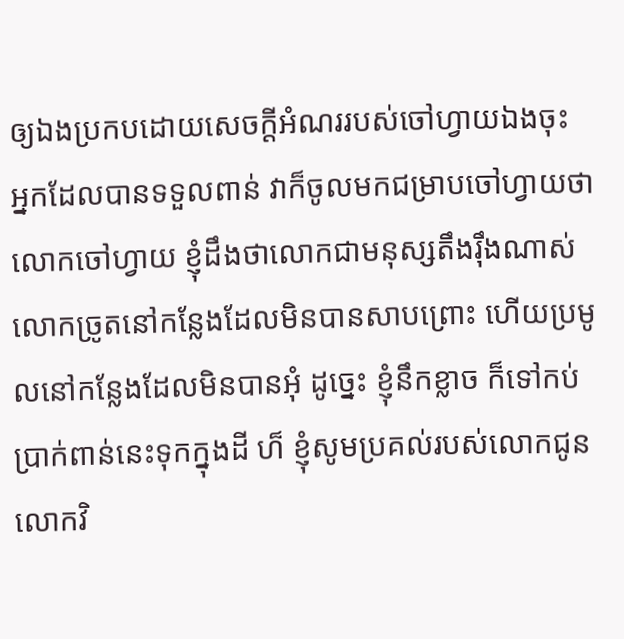ឲ្យឯងប្រកបដោយសេចក្ដីអំណររបស់ចៅហ្វាយឯងចុះ  អ្នកដែលបានទទួលពាន់ វាក៏ចូលមកជម្រាបចៅហ្វាយថា លោកចៅហ្វាយ ខ្ញុំដឹងថាលោកជាមនុស្សតឹងរ៉ឹងណាស់ លោកច្រូតនៅកន្លែងដែលមិនបានសាបព្រោះ ហើយប្រមូលនៅកន្លែងដែលមិនបានអុំ ដូច្នេះ ខ្ញុំនឹកខ្លាច ក៏ទៅកប់ប្រាក់ពាន់នេះទុកក្នុងដី ហ៏ ខ្ញុំសូមប្រគល់របស់លោកជូនលោកវិ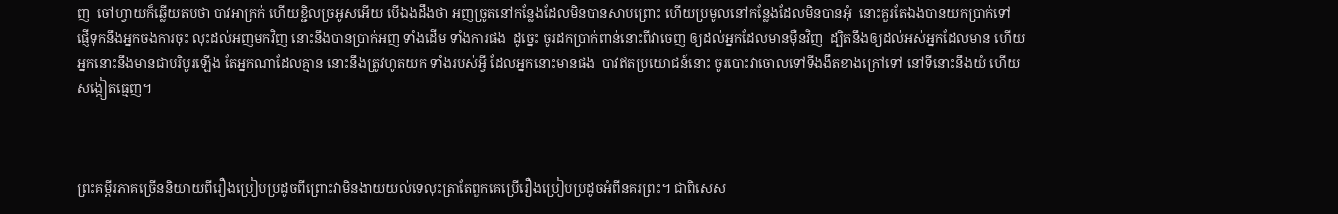ញ  ចៅហ្វាយក៏ឆ្លើយតបថា បាវអាក្រក់ ហើយខ្ជិលច្រអូសអើយ បើឯងដឹងថា អញច្រូតនៅកន្លែងដែលមិនបានសាបព្រោះ ហើយប្រមូលនៅកន្លែងដែលមិនបានអុំ  នោះគួរតែឯងបានយកប្រាក់ទៅ ផ្ញើទុកនឹងអ្នកចងការចុះ លុះដល់អញមកវិញ នោះនឹងបានប្រាក់អញ ទាំងដើម ទាំងការផង  ដូច្នេះ ចូរដកប្រាក់ពាន់នោះពីវាចេញ ឲ្យដល់អ្នកដែលមានម៉ឺនវិញ  ដ្បិតនឹងឲ្យដល់អស់អ្នកដែលមាន ហើយអ្នកនោះនឹងមានជាបរិបូរឡើង តែអ្នកណាដែលគ្មាន នោះនឹងត្រូវហូតយក ទាំងរបស់អ្វី ដែលអ្នកនោះមានផង  បាវឥតប្រយោជន៍នោះ ចូរបោះវាចោលទៅទីងងឹតខាងក្រៅទៅ នៅទីនោះនឹងយំ ហើយសង្កៀតធ្មេញ។



ព្រះគម្ពីរភាគច្រើននិយាយពីរឿងប្រៀបប្រដូចពីព្រោះវាមិនងាយយល់ទេលុះត្រាតែពួកគេប្រើរឿងប្រៀបប្រដូចអំពីនគរព្រះ។ ជាពិសេស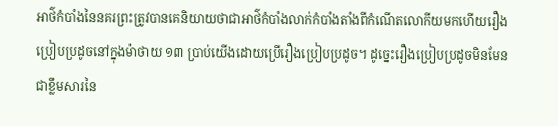អាថ៌កំបាំងនៃនគរព្រះត្រូវបានគេនិយាយថាជាអាថ៌កំបាំងលាក់កំបាំងតាំងពីកំណើតលោកីយមកហើយរឿងប្រៀបប្រដូចនៅក្នុងម៉ាថាយ ១៣ ប្រាប់យើងដោយប្រើរឿងប្រៀបប្រដូច។ ដូច្នេះរឿងប្រៀបប្រដូចមិនមែនជាខ្លឹមសារនៃ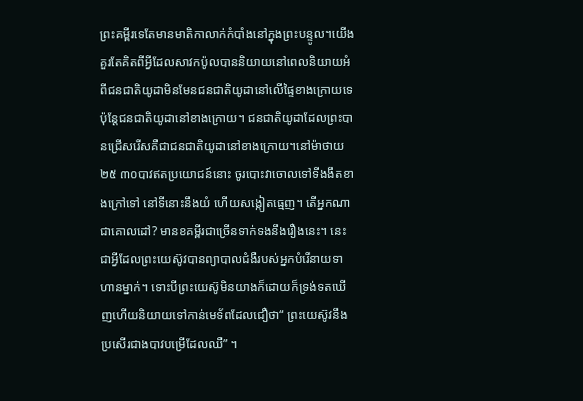ព្រះគម្ពីរទេតែមានមាតិកាលាក់កំបាំងនៅក្នុងព្រះបន្ទូល។យើងគួរតែគិតពីអ្វីដែលសាវកប៉ូលបាននិយាយនៅពេលនិយាយអំពីជនជាតិយូដាមិនមែនជនជាតិយូដានៅលើផ្ទៃខាងក្រោយទេប៉ុន្តែជនជាតិយូដានៅខាងក្រោយ។ ជនជាតិយូដាដែលព្រះបានជ្រើសរើសគឺជាជនជាតិយូដានៅខាងក្រោយ។នៅម៉ាថាយ ២៥ ៣០បាវឥតប្រយោជន៍នោះ ចូរបោះវាចោលទៅទីងងឹតខាងក្រៅទៅ នៅទីនោះនឹងយំ ហើយសង្កៀតធ្មេញ។ តើអ្នកណាជាគោលដៅ? មានខគម្ពីរជាច្រើនទាក់ទងនឹងរឿងនេះ។ នេះជាអ្វីដែលព្រះយេស៊ូវបានព្យាបាលជំងឺរបស់អ្នកបំរើនាយទាហានម្នាក់។ ទោះបីព្រះយេស៊ូមិនយាងក៏ដោយក៏ទ្រង់ទតឃើញហើយនិយាយទៅកាន់មេទ័ពដែលជឿថា“ ព្រះយេស៊ូវនឹងប្រសើរជាងបាវបម្រើដែលឈឺ” ។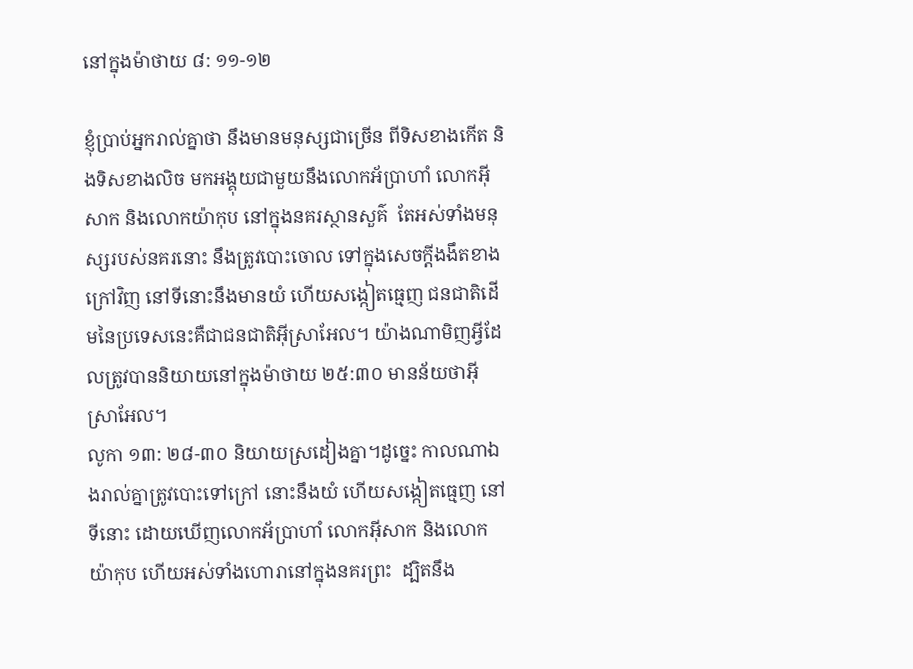នៅក្នុងម៉ាថាយ ៨: ១១-១២

ខ្ញុំប្រាប់អ្នករាល់គ្នាថា នឹងមានមនុស្សជាច្រើន ពីទិសខាងកើត និងទិសខាងលិច មកអង្គុយជាមួយនឹងលោកអ័ប្រាហាំ លោកអ៊ីសាក និងលោកយ៉ាកុប នៅក្នុងនគរស្ថានសួគ៌  តែអស់ទាំងមនុស្សរបស់នគរនោះ នឹងត្រូវបោះចោល ទៅក្នុងសេចក្ដីងងឹតខាងក្រៅវិញ នៅទីនោះនឹងមានយំ ហើយសង្កៀតធ្មេញ ជនជាតិដើមនៃប្រទេសនេះគឺជាជនជាតិអ៊ីស្រាអែល។ យ៉ាងណាមិញអ្វីដែលត្រូវបាននិយាយនៅក្នុងម៉ាថាយ ២៥:៣០ មានន័យថាអ៊ីស្រាអែល។
លូកា ១៣: ២៨-៣០ និយាយស្រដៀងគ្នា។ដូច្នេះ កាលណាឯងរាល់គ្នាត្រូវបោះទៅក្រៅ នោះនឹងយំ ហើយសង្កៀតធ្មេញ នៅទីនោះ ដោយឃើញលោកអ័ប្រាហាំ លោកអ៊ីសាក និងលោកយ៉ាកុប ហើយអស់ទាំងហោរានៅក្នុងនគរព្រះ  ដ្បិតនឹង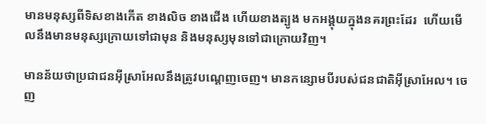មានមនុស្សពីទិសខាងកើត ខាងលិច ខាងជើង ហើយខាងត្បូង មកអង្គុយក្នុងនគរព្រះដែរ  ហើយមើលនឹងមានមនុស្សក្រោយទៅជាមុន និងមនុស្សមុនទៅជាក្រោយវិញ។

មានន័យថាប្រជាជនអ៊ីស្រាអែលនឹងត្រូវបណ្តេញចេញ។ មានកន្សោមបីរបស់ជនជាតិអ៊ីស្រាអែល។ ចេញ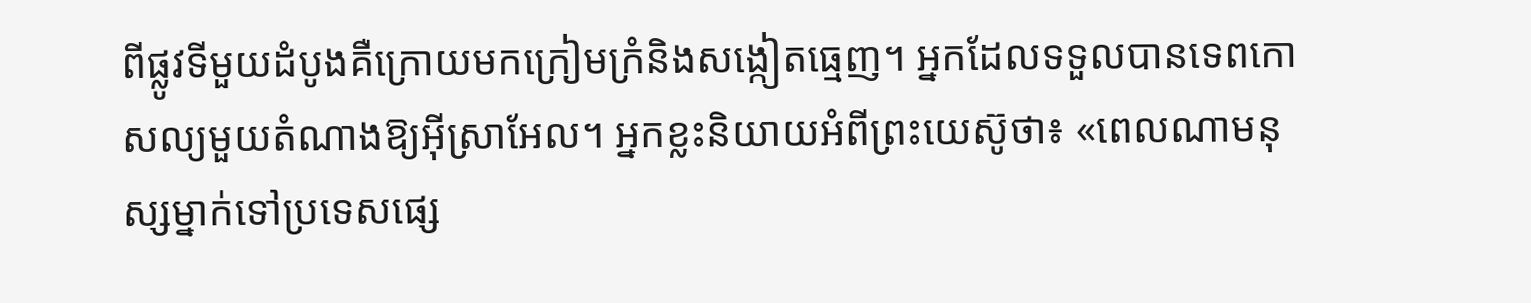ពីផ្លូវទីមួយដំបូងគឺក្រោយមកក្រៀមក្រំនិងសង្កៀតធ្មេញ។ អ្នកដែលទទួលបានទេពកោសល្យមួយតំណាងឱ្យអ៊ីស្រាអែល។ អ្នកខ្លះនិយាយអំពីព្រះយេស៊ូថា៖ «ពេលណាមនុស្សម្នាក់ទៅប្រទេសផ្សេ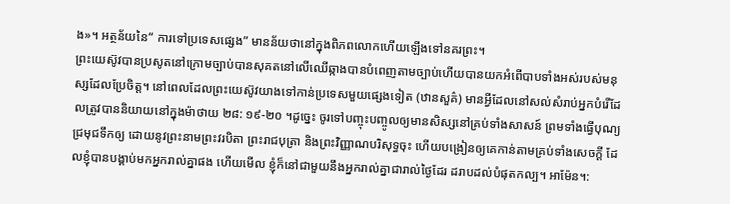ង»។ អត្ថន័យនៃ“ ការទៅប្រទេសផ្សេង” មានន័យថានៅក្នុងពិភពលោកហើយឡើងទៅនគរព្រះ។
ព្រះយេស៊ូវបានប្រសូតនៅក្រោមច្បាប់បានសុគតនៅលើឈើឆ្កាងបានបំពេញតាមច្បាប់ហើយបានយកអំពើបាបទាំងអស់របស់មនុស្សដែលប្រែចិត្ត។ នៅពេលដែលព្រះយេស៊ូវយាងទៅកាន់ប្រទេសមួយផ្សេងទៀត (ឋានសួគ៌) មានអ្វីដែលនៅសល់សំរាប់អ្នកបំរើដែលត្រូវបាននិយាយនៅក្នុងម៉ាថាយ ២៨: ១៩-២០ ។ដូច្នេះ ចូរទៅបញ្ចុះបញ្ចូលឲ្យមានសិស្សនៅគ្រប់ទាំងសាសន៍ ព្រមទាំងធ្វើបុណ្យជ្រមុជទឹកឲ្យ ដោយនូវព្រះនាមព្រះវរបិតា ព្រះរាជបុត្រា និងព្រះវិញ្ញាណបរិសុទ្ធចុះ ហើយបង្រៀនឲ្យគេកាន់តាមគ្រប់ទាំងសេចក្ដី ដែលខ្ញុំបានបង្គាប់មកអ្នករាល់គ្នាផង ហើយមើល ខ្ញុំក៏នៅជាមួយនឹងអ្នករាល់គ្នាជារាល់ថ្ងៃដែរ ដរាបដល់បំផុតកល្ប។ អាម៉ែន។: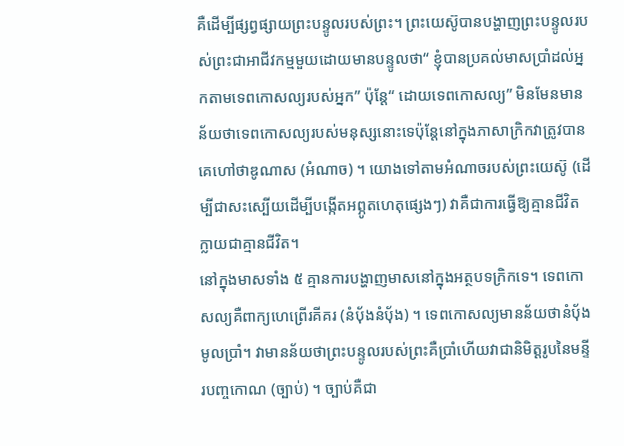គឺដើម្បីផ្សព្វផ្សាយព្រះបន្ទូលរបស់ព្រះ។ ព្រះយេស៊ូបានបង្ហាញព្រះបន្ទូលរបស់ព្រះជាអាជីវកម្មមួយដោយមានបន្ទូលថា“ ខ្ញុំបានប្រគល់មាសប្រាំដល់អ្នកតាមទេពកោសល្យរបស់អ្នក” ប៉ុន្តែ“ ដោយទេពកោសល្យ” មិនមែនមានន័យថាទេពកោសល្យរបស់មនុស្សនោះទេប៉ុន្តែនៅក្នុងភាសាក្រិកវាត្រូវបានគេហៅថាឌូណាស (អំណាច) ។ យោងទៅតាមអំណាចរបស់ព្រះយេស៊ូ (ដើម្បីជាសះស្បើយដើម្បីបង្កើតអព្ភូតហេតុផ្សេងៗ) វាគឺជាការធ្វើឱ្យគ្មានជីវិតក្លាយជាគ្មានជីវិត។
នៅក្នុងមាសទាំង ៥ គ្មានការបង្ហាញមាសនៅក្នុងអត្ថបទក្រិកទេ។ ទេពកោសល្យគឺពាក្យហេព្រើរគីគរ (នំប៉័ងនំប៉័ង) ។ ទេពកោសល្យមានន័យថានំប៉័ងមូលប្រាំ។ វាមានន័យថាព្រះបន្ទូលរបស់ព្រះគឺប្រាំហើយវាជានិមិត្តរូបនៃមន្ទីរបញ្ចកោណ (ច្បាប់) ។ ច្បាប់គឺជា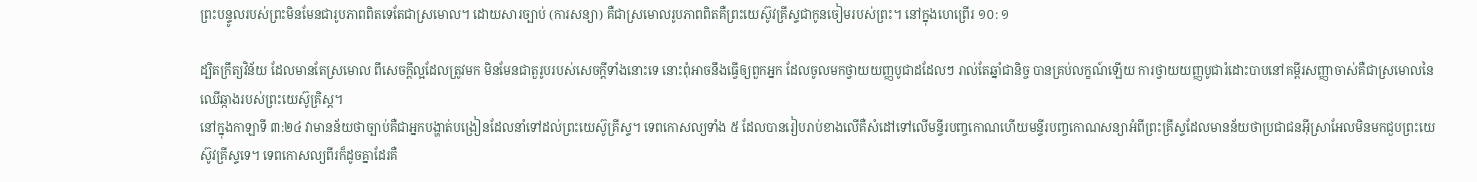ព្រះបន្ទូលរបស់ព្រះមិនមែនជារូបភាពពិតទេតែជាស្រមោល។ ដោយសារច្បាប់ (ការសន្យា) គឺជាស្រមោលរូបភាពពិតគឺព្រះយេស៊ូវគ្រីស្ទជាកូនចៀមរបស់ព្រះ។ នៅក្នុងហេព្រើរ ១០: ១

ដ្បិតក្រឹត្យវិន័យ ដែលមានតែស្រមោល ពីសេចក្ដីល្អដែលត្រូវមក មិនមែនជាតួរូបរបស់សេចក្ដីទាំងនោះទេ នោះពុំអាចនឹងធ្វើឲ្យពួកអ្នក ដែលចូលមកថ្វាយយញ្ញបូជាដដែលៗ រាល់តែឆ្នាំជានិច្ច បានគ្រប់លក្ខណ៍ឡើយ ការថ្វាយយញ្ញបូជារំដោះបាបនៅគម្ពីរសញ្ញាចាស់គឺជាស្រមោលនៃឈើឆ្កាងរបស់ព្រះយេស៊ូគ្រិស្ដ។
នៅក្នុងកាឡាទី ៣:២៤ វាមានន័យថាច្បាប់គឺជាអ្នកបង្ហាត់បង្រៀនដែលនាំទៅដល់ព្រះយេស៊ូគ្រីស្ទ។ ទេពកោសល្យទាំង ៥ ដែលបានរៀបរាប់ខាងលើគឺសំដៅទៅលើមន្ទីរបញ្ចកោណហើយមន្ទីរបញ្ចកោណសន្យាអំពីព្រះគ្រីស្ទដែលមានន័យថាប្រជាជនអ៊ីស្រាអែលមិនមកជួបព្រះយេស៊ូវគ្រីស្ទទេ។ ទេពកោសល្យពីរក៏ដូចគ្នាដែរគឺ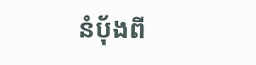នំប៉័ងពី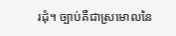រដុំ។ ច្បាប់គឺជាស្រមោលនៃ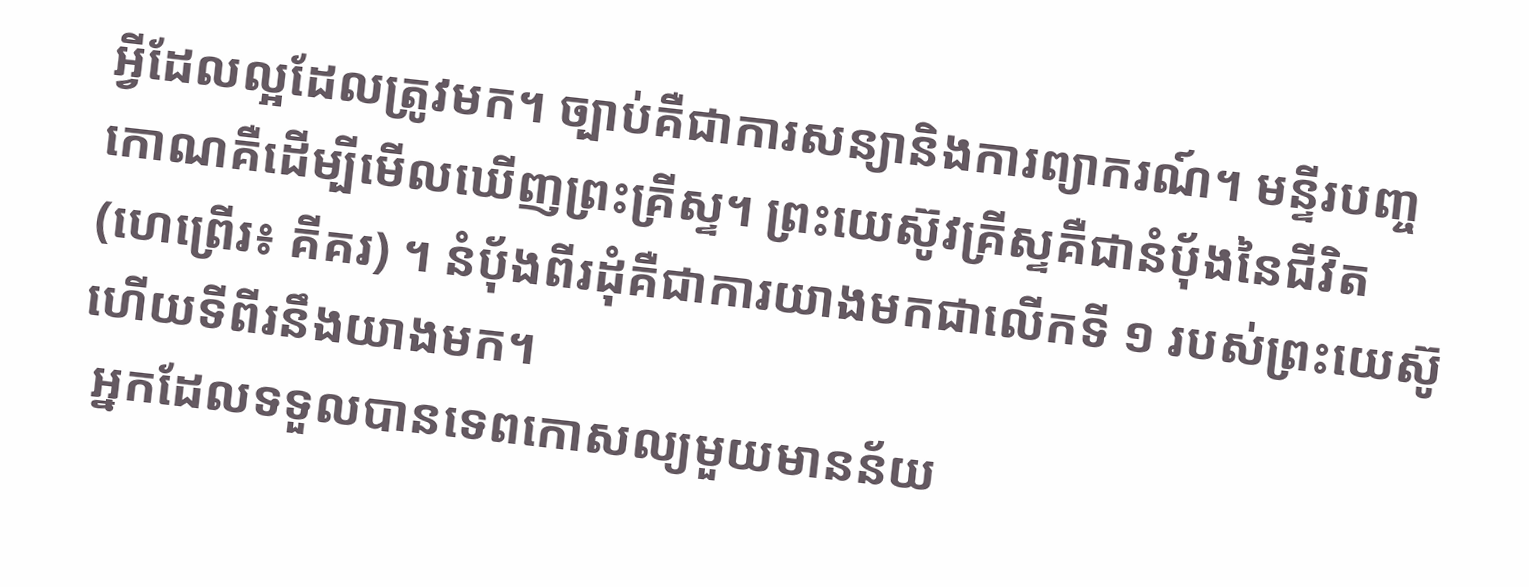អ្វីដែលល្អដែលត្រូវមក។ ច្បាប់គឺជាការសន្យានិងការព្យាករណ៍។ មន្ទីរបញ្ចកោណគឺដើម្បីមើលឃើញព្រះគ្រីស្ទ។ ព្រះយេស៊ូវគ្រីស្ទគឺជានំប៉័ងនៃជីវិត (ហេព្រើរ៖ គីគរ) ។ នំប៉័ងពីរដុំគឺជាការយាងមកជាលើកទី ១ របស់ព្រះយេស៊ូហើយទីពីរនឹងយាងមក។
 អ្នកដែលទទួលបានទេពកោសល្យមួយមានន័យ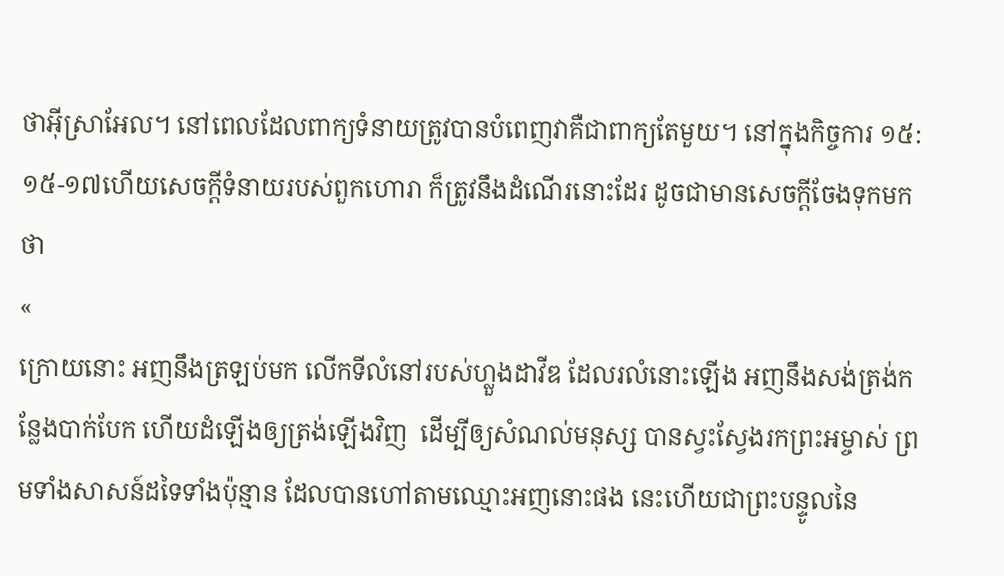ថាអ៊ីស្រាអែល។ នៅពេលដែលពាក្យទំនាយត្រូវបានបំពេញវាគឺជាពាក្យតែមួយ។ នៅក្នុងកិច្ចការ ១៥: ១៥-១៧ហើយសេចក្ដីទំនាយរបស់ពួកហោរា ក៏ត្រូវនឹងដំណើរនោះដែរ ដូចជាមានសេចក្ដីចែងទុកមកថា
«
ក្រោយនោះ អញនឹងត្រឡប់មក លើកទីលំនៅរបស់ហ្លួងដាវីឌ ដែលរលំនោះឡើង អញនឹងសង់ត្រង់កន្លែងបាក់បែក ហើយដំឡើងឲ្យត្រង់ឡើងវិញ  ដើម្បីឲ្យសំណល់មនុស្ស បានស្វះស្វែងរកព្រះអម្ចាស់ ព្រមទាំងសាសន៍ដទៃទាំងប៉ុន្មាន ដែលបានហៅតាមឈ្មោះអញនោះផង នេះហើយជាព្រះបន្ទូលនៃ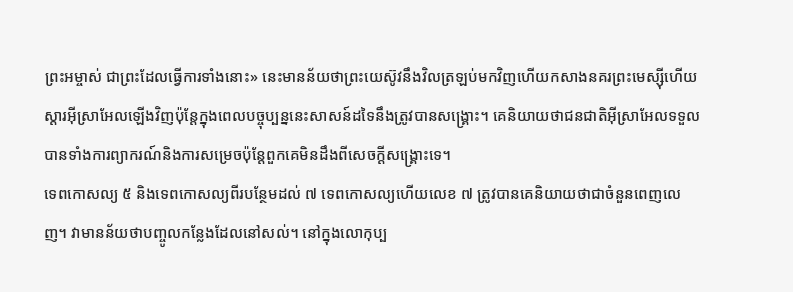ព្រះអម្ចាស់ ជាព្រះដែលធ្វើការទាំងនោះ» នេះមានន័យថាព្រះយេស៊ូវនឹងវិលត្រឡប់មកវិញហើយកសាងនគរព្រះមេស្ស៊ីហើយស្តារអ៊ីស្រាអែលឡើងវិញប៉ុន្តែក្នុងពេលបច្ចុប្បន្ននេះសាសន៍ដទៃនឹងត្រូវបានសង្គ្រោះ។ គេនិយាយថាជនជាតិអ៊ីស្រាអែលទទួលបានទាំងការព្យាករណ៍និងការសម្រេចប៉ុន្តែពួកគេមិនដឹងពីសេចក្ដីសង្គ្រោះទេ។
ទេពកោសល្យ ៥ និងទេពកោសល្យពីរបន្ថែមដល់ ៧ ទេពកោសល្យហើយលេខ ៧ ត្រូវបានគេនិយាយថាជាចំនួនពេញលេញ។ វាមានន័យថាបញ្ចូលកន្លែងដែលនៅសល់។ នៅក្នុងលោកុប្ប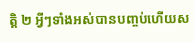ត្តិ ២ អ្វីៗទាំងអស់បានបញ្ចប់ហើយស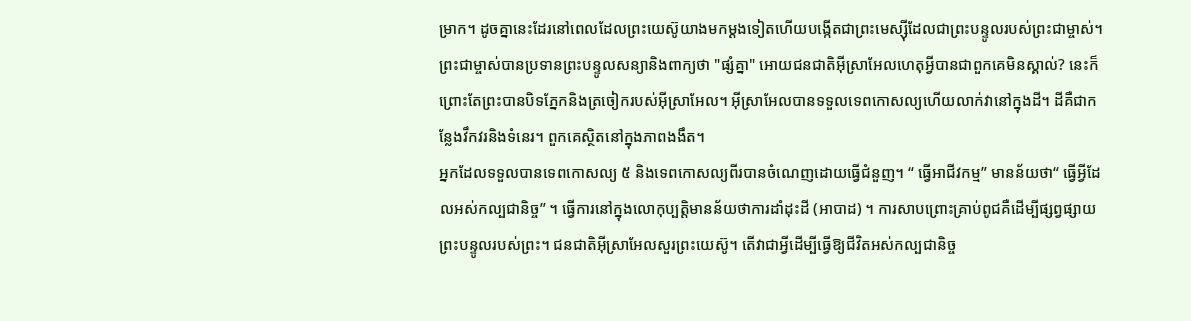ម្រាក។ ដូចគ្នានេះដែរនៅពេលដែលព្រះយេស៊ូយាងមកម្តងទៀតហើយបង្កើតជាព្រះមេស្ស៊ីដែលជាព្រះបន្ទូលរបស់ព្រះជាម្ចាស់។ ព្រះជាម្ចាស់បានប្រទានព្រះបន្ទូលសន្យានិងពាក្យថា "ផ្សំគ្នា" អោយជនជាតិអ៊ីស្រាអែលហេតុអ្វីបានជាពួកគេមិនស្គាល់? នេះក៏ព្រោះតែព្រះបានបិទភ្នែកនិងត្រចៀករបស់អ៊ីស្រាអែល។ អ៊ីស្រាអែលបានទទួលទេពកោសល្យហើយលាក់វានៅក្នុងដី។ ដីគឺជាកន្លែងវឹកវរនិងទំនេរ។ ពួកគេស្ថិតនៅក្នុងភាពងងឹត។
អ្នកដែលទទួលបានទេពកោសល្យ ៥ និងទេពកោសល្យពីរបានចំណេញដោយធ្វើជំនួញ។ “ ធ្វើអាជីវកម្ម” មានន័យថា“ ធ្វើអ្វីដែលអស់កល្បជានិច្ច” ។ ធ្វើការនៅក្នុងលោកុប្បត្តិមានន័យថាការដាំដុះដី (អាបាដ) ។ ការសាបព្រោះគ្រាប់ពូជគឺដើម្បីផ្សព្វផ្សាយព្រះបន្ទូលរបស់ព្រះ។ ជនជាតិអ៊ីស្រាអែលសួរព្រះយេស៊ូ។ តើវាជាអ្វីដើម្បីធ្វើឱ្យជីវិតអស់កល្បជានិច្ច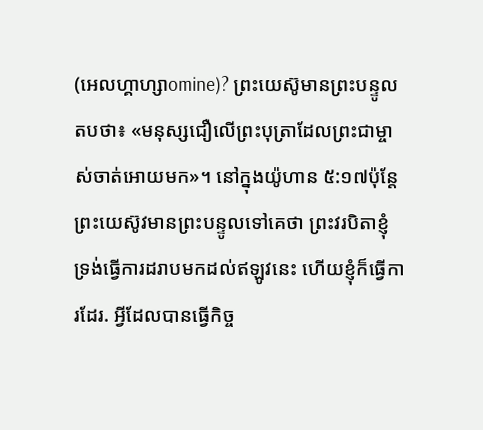(អេលហ្គាហ្សាomine)? ព្រះយេស៊ូមានព្រះបន្ទូលតបថា៖ «មនុស្សជឿលើព្រះបុត្រាដែលព្រះជាម្ចាស់ចាត់អោយមក»។ នៅក្នុងយ៉ូហាន ៥:១៧ប៉ុន្តែ ព្រះយេស៊ូវមានព្រះបន្ទូលទៅគេថា ព្រះវរបិតាខ្ញុំ ទ្រង់ធ្វើការដរាបមកដល់ឥឡូវនេះ ហើយខ្ញុំក៏ធ្វើការដែរ. អ្វីដែលបានធ្វើកិច្ច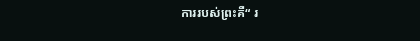ការរបស់ព្រះគឺ“ រ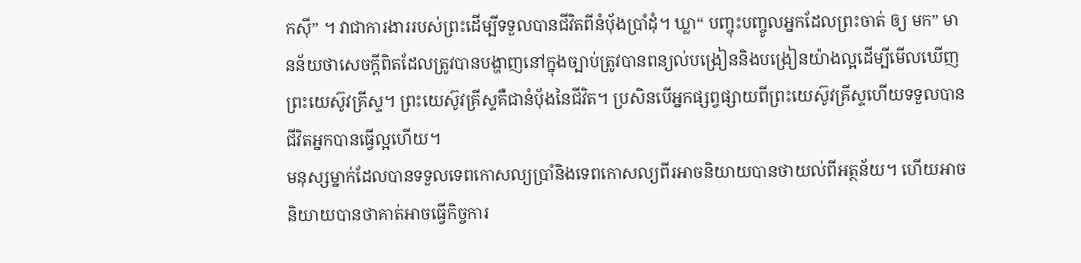កស៊ី” ។ វាជាការងាររបស់ព្រះដើម្បីទទួលបានជីវិតពីនំប៉័ងប្រាំដុំ។ ឃ្លា“ បញ្ចុះបញ្ចូលអ្នកដែលព្រះចាត់ ឲ្យ មក” មានន័យថាសេចក្តីពិតដែលត្រូវបានបង្ហាញនៅក្នុងច្បាប់ត្រូវបានពន្យល់បង្រៀននិងបង្រៀនយ៉ាងល្អដើម្បីមើលឃើញព្រះយេស៊ូវគ្រីស្ទ។ ព្រះយេស៊ូវគ្រីស្ទគឺជានំប៉័ងនៃជីវិត។ ប្រសិនបើអ្នកផ្សព្វផ្សាយពីព្រះយេស៊ូវគ្រីស្ទហើយទទួលបានជីវិតអ្នកបានធ្វើល្អហើយ។
មនុស្សម្នាក់ដែលបានទទួលទេពកោសល្យប្រាំនិងទេពកោសល្យពីរអាចនិយាយបានថាយល់ពីអត្ថន័យ។ ហើយអាចនិយាយបានថាគាត់អាចធ្វើកិច្ចការ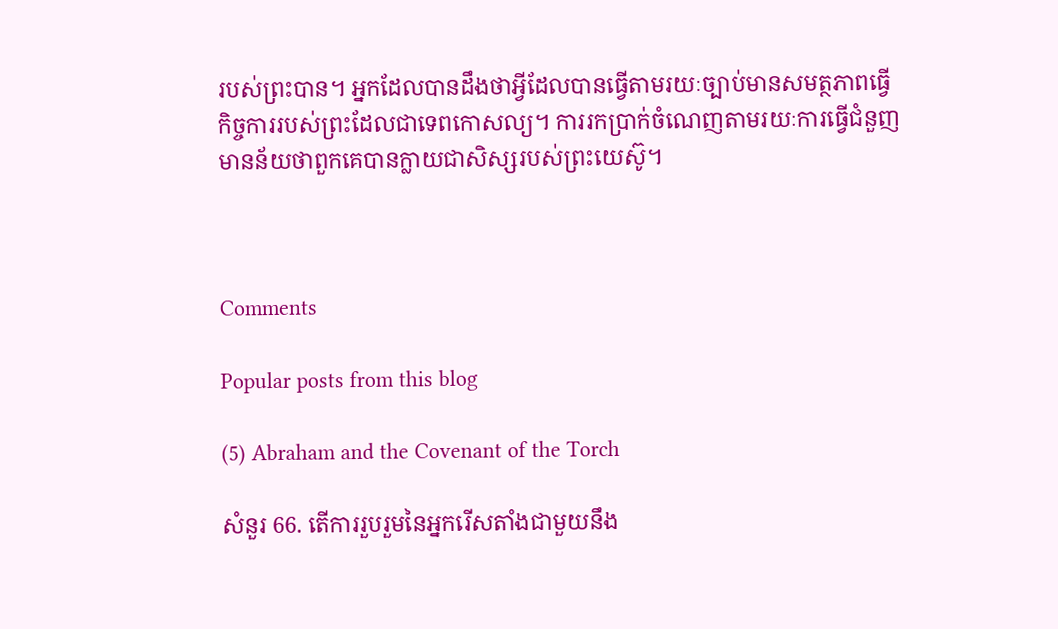របស់ព្រះបាន។ អ្នកដែលបានដឹងថាអ្វីដែលបានធ្វើតាមរយៈច្បាប់មានសមត្ថភាពធ្វើកិច្ចការរបស់ព្រះដែលជាទេពកោសល្យ។ ការរកប្រាក់ចំណេញតាមរយៈការធ្វើជំនួញមានន័យថាពួកគេបានក្លាយជាសិស្សរបស់ព្រះយេស៊ូ។



Comments

Popular posts from this blog

(5) Abraham and the Covenant of the Torch

សំនួរ 66. តើការរួបរួមនៃអ្នករើសតាំងជាមួយនឹង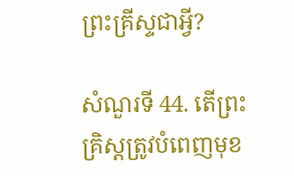ព្រះគ្រីស្ទជាអ្វី?

សំណួរទី 44. តើព្រះគ្រិស្តត្រូវបំពេញមុខ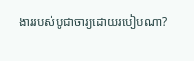ងាររបស់បូជាចារ្យដោយរបៀបណា?